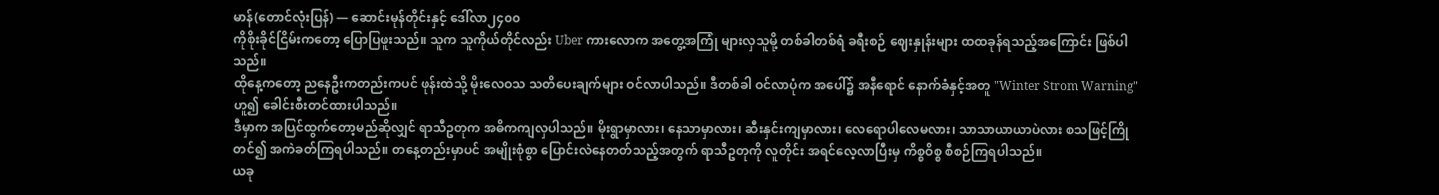မာန်(တောင်လုံးပြန်) — ဆောင်းမုန်တိုင်းနှင့် ဒေါ်လာ၂၄၀၀
ကိုစိုးခိုင်ငြိမ်းကတော့ ပြောပြဖူးသည်။ သူက သူကိုယ်တိုင်လည်း Uber ကားလောက အတွေ့အကြုံ များလှသူမို့ တစ်ခါတစ်ရံ ခရီးစဉ် ဈေးနှုန်းများ ထထခုန်ရသည့်အကြောင်း ဖြစ်ပါသည်။
ထိုနေ့ကတော့ ညနေဦးကတည်းကပင် ဖုန်းထဲသို့ မိုးလေဝသ သတိပေးချက်များ ဝင်လာပါသည်။ ဒီတစ်ခါ ဝင်လာပုံက အပေါ်၌ အနီရောင် နောက်ခံနှင့်အတူ "Winter Strom Warning"ဟူ၍ ခေါင်းစီးတင်ထားပါသည်။
ဒီမှာက အပြင်ထွက်တော့မည်ဆိုလျှင် ရာသီဥတုက အဓိကကျလှပါသည်။ မိုးရွာမှာလား၊ နေသာမှာလား၊ ဆီးနှင်းကျမှာလား၊ လေရောပါလေမလား၊ သာသာယာယာပဲလား စသဖြင့်ကြိုတင်၍ အကဲခတ်ကြရပါသည်။ တနေ့တည်းမှာပင် အမျိုးစုံစွာ ပြောင်းလဲနေတတ်သည့်အတွက် ရာသီဥတုကို လူတိုင်း အရင်လေ့လာပြီးမှ ကိစ္စဝိစ္စ စီစဉ်ကြရပါသည်။
ယခု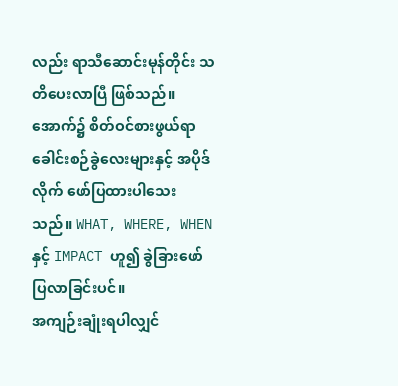လည်း ရာသီဆောင်းမုန်တိုင်း သတိပေးလာပြီ ဖြစ်သည်။ အောက်၌ စိတ်ဝင်စားဖွယ်ရာ ခေါင်းစဉ်ခွဲလေးများနှင့် အပိုဒ်လိုက် ဖော်ပြထားပါသေးသည်။ WHAT, WHERE, WHEN နှင့် IMPACT ဟူ၍ ခွဲခြားဖော်ပြလာခြင်းပင်။
အကျဉ်းချုံးရပါလျှင်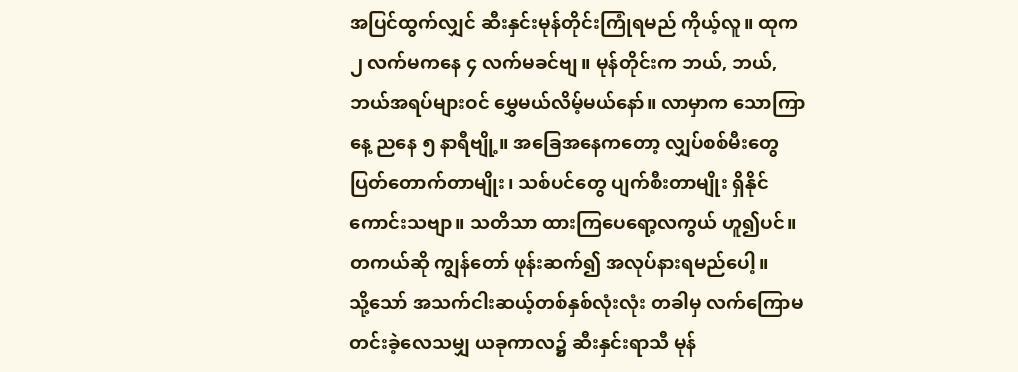အပြင်ထွက်လျှင် ဆီးနှင်းမုန်တိုင်းကြုံရမည် ကိုယ့်လူ။ ထုက ၂ လက်မကနေ ၄ လက်မခင်ဗျ။ မုန်တိုင်းက ဘယ်, ဘယ်, ဘယ်အရပ်များဝင် မွှေမယ်လိမ့်မယ်နော်။ လာမှာက သောကြာနေ့ ညနေ ၅ နာရီဗျို့။ အခြေအနေကတော့ လျှပ်စစ်မီးတွေ ပြတ်တောက်တာမျိုး၊ သစ်ပင်တွေ ပျက်စီးတာမျိုး ရှိနိုင်ကောင်းသဗျာ။ သတိသာ ထားကြပေရော့လကွယ် ဟူ၍ပင်။
တကယ်ဆို ကျွန်တော် ဖုန်းဆက်၍ အလုပ်နားရမည်ပေါ့။
သို့သော် အသက်ငါးဆယ့်တစ်နှစ်လုံးလုံး တခါမှ လက်ကြောမတင်းခဲ့လေသမျှ ယခုကာလ၌ ဆီးနှင်းရာသီ မုန်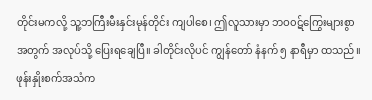တိုင်းမကလို့ သူ့ဘကြီးမီးနှင်းမုန်တိုင်း ကျပါစေ၊ ဤလူသားမှာ ဘဝ၀ဋ်ကြွေးများစွာအတွက် အလုပ်သို့ ပြေးရချေပြီ။ ခါတိုင်းလိုပင် ကျွန်တော် နံနက် ၅ နာရီမှာ ထသည်။ ဖုန်းနှိုးစက်အသံက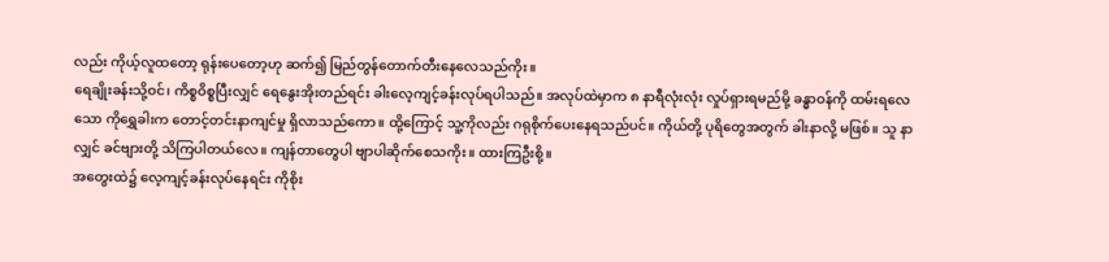လည်း ကိုယ့်လူထတော့ ရုန်းပေတော့ဟု ဆက်၍ မြည်တွန်တောက်တီးနေလေသည်ကိုး။
ရေချိုးခန်းသို့ဝင်၊ ကိစ္စဝိစ္စပြီးလျှင် ရေနွေးအိုးတည်ရင်း ခါးလေ့ကျင့်ခန်းလုပ်ရပါသည်။ အလုပ်ထဲမှာက ၈ နာရီလုံးလုံး လှုပ်ရှားရမည်မို့ ခန္ဓာဝန်ကို ထမ်းရလေသော ကိုရွှေခါးက တောင့်တင်းနာကျင်မှု ရှိလာသည်ကော။ ထို့ကြောင့် သူ့ကိုလည်း ဂရုစိုက်ပေးနေရသည်ပင်။ ကိုယ်တို့ ပုရိတွေအတွက် ခါးနာလို့ မဖြစ်။ သူ နာလျှင် ခင်ဗျားတို့ သိကြပါတယ်လေ။ ကျန်တာတွေပါ ဗျာပါဆိုက်စေသကိုး။ ထားကြဦးစို့။
အတွေးထဲ၌ လေ့ကျင့်ခန်းလုပ်နေရင်း ကိုစိုး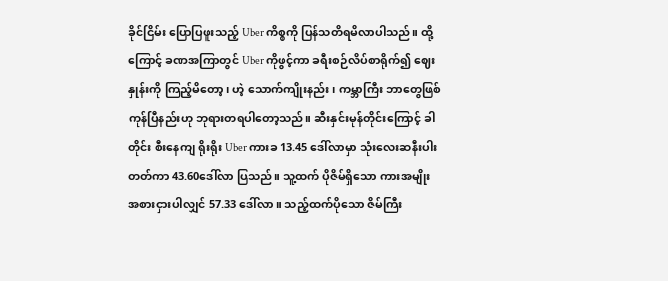ခိုင်ငြိမ်း ပြောပြဖူးသည့် Uber ကိစ္စကို ပြန်သတိရမိလာပါသည်။ ထို့ကြောင့် ခဏအကြာတွင် Uber ကိုဖွင့်ကာ ခရီးစဉ်လိပ်စာရိုက်၍ ဈေးနှုန်းကို ကြည့်မိတော့၊ ဟဲ့ သောက်ကျိုးနည်း၊ ကမ္ဘာကြီး ဘာတွေဖြစ်ကုန်ပြီနည်းဟု ဘုရားတရပါတော့သည်။ ဆီးနှင်းမုန်တိုင်းကြောင့် ခါတိုင်း စီးနေကျ ရိုးရိုး Uber ကားခ 13.45 ဒေါ်လာမှာ သုံးလေးဆနီးပါးတတ်ကာ 43.60ဒေါ်လာ ပြသည်။ သူ့ထက် ပိုဇိမ်ရှိသော ကားအမျိုးအစားငှားပါလျှင် 57.33 ဒေါ်လာ။ သည့်ထက်ပိုသော ဇိမ်ကြီး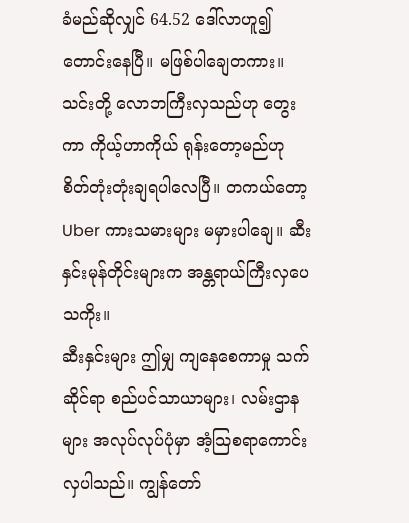ခံမည်ဆိုလျှင် 64.52 ဒေါ်လာဟူ၍ တောင်းနေပြီ။ မဖြစ်ပါချေတကား။ သင်းတို့ လောဘကြီးလှသည်ဟု တွေးကာ ကိုယ့်ဟာကိုယ် ရုန်းတော့မည်ဟု စိတ်တုံးတုံးချရပါလေပြီ။ တကယ်တော့ Uber ကားသမားများ မမှားပါချေ။ ဆီးနှင်းမုန်တိုင်းများက အန္တရာယ်ကြီးလှပေသကိုး။
ဆီးနှင်းများ ဤမျှ ကျနေစေကာမှု သက်ဆိုင်ရာ စည်ပင်သာယာများ၊ လမ်းဌာနများ အလုပ်လုပ်ပုံမှာ အံ့သြစရာကောင်းလှပါသည်။ ကျွန်တော်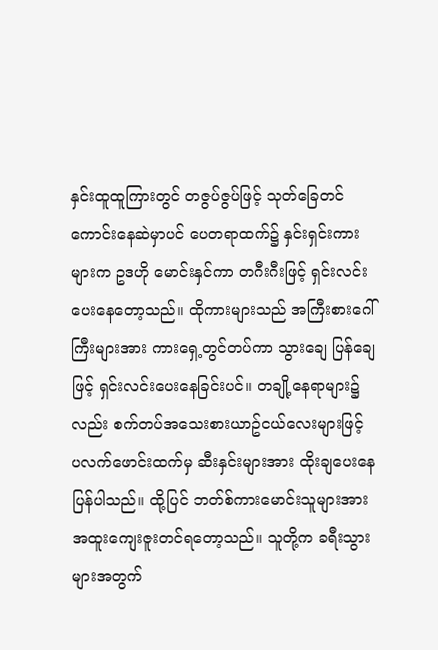နှင်းထူထူကြားတွင် တဇွပ်ဇွပ်ဖြင့် သုတ်ခြေတင်ကောင်းနေဆဲမှာပင် ပေတရာထက်၌ နှင်းရှင်းကားများက ဥဒဟို မောင်းနှင်ကာ တဂီးဂီးဖြင့် ရှင်းလင်းပေးနေတော့သည်။ ထိုကားများသည် အကြီးစားဂေါ်ကြီးများအား ကားရှေ့တွင်တပ်ကာ သွားချေ ပြန်ချေဖြင့် ရှင်းလင်းပေးနေခြင်းပင်။ တချို့နေရာများ၌လည်း စက်တပ်အသေးစားယာဥ်ငယ်လေးများဖြင့် ပလက်ဖောင်းထက်မှ ဆီးနှင်းများအား ထိုးချပေးနေပြန်ပါသည်။ ထို့ပြင် ဘတ်စ်ကားမောင်းသူများအား အထူးကျေးဇူးတင်ရတော့သည်။ သူတို့က ခရီးသွားများအတွက်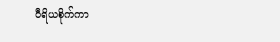ဝီရိယစိုက်ကာ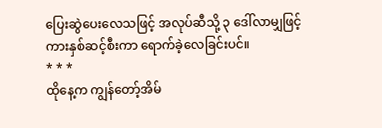ပြေးဆွဲပေးလေသဖြင့် အလုပ်ဆီသို့ ၃ ဒေါ်လာမျှဖြင့် ကားနှစ်ဆင့်စီးကာ ရောက်ခဲ့လေခြင်းပင်။
* * *
ထိုနေ့က ကျွန်တော့်အိမ်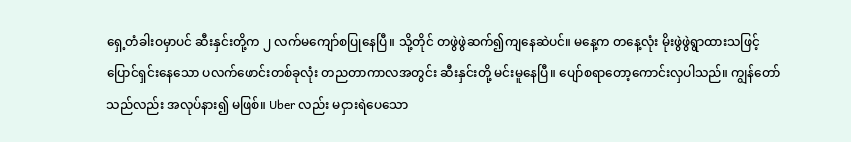ရှေ့တံခါးဝမှာပင် ဆီးနှင်းတို့က ၂ လက်မကျော်စပြုနေပြီ။ သို့တိုင် တဖွဲဖွဲဆက်၍ကျနေဆဲပင်။ မနေ့က တနေ့လုံး မိုးဖွဲဖွဲရွာထားသဖြင့် ပြောင်ရှင်းနေသော ပလက်ဖောင်းတစ်ခုလုံး တညတာကာလအတွင်း ဆီးနှင်းတို့ မင်းမူနေပြီ။ ပျော်စရာတော့ကောင်းလှပါသည်။ ကျွန်တော်သည်လည်း အလုပ်နား၍ မဖြစ်။ Uber လည်း မငှားရဲပေသော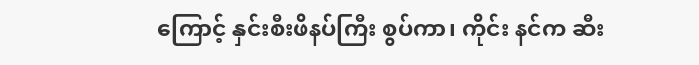ကြောင့် နှင်းစီးဖိနပ်ကြီး စွပ်ကာ၊ ကိုင်း နင်က ဆီး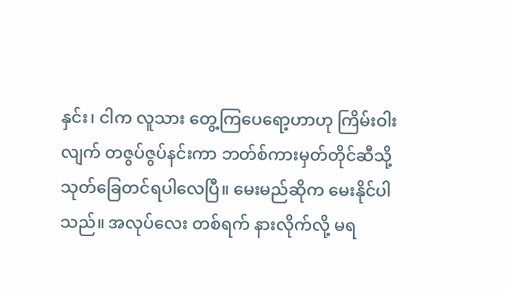နှင်း၊ ငါက လူသား တွေ့ကြပေရော့ဟာဟု ကြိမ်းဝါးလျက် တဇွပ်ဇွပ်နင်းကာ ဘတ်စ်ကားမှတ်တိုင်ဆီသို့ သုတ်ခြေတင်ရပါလေပြီ။ မေးမည်ဆိုက မေးနိုင်ပါသည်။ အလုပ်လေး တစ်ရက် နားလိုက်လို့ မရ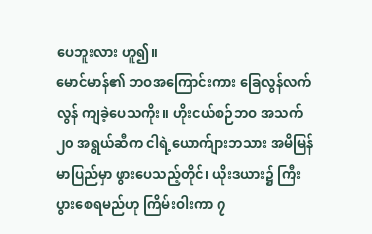ပေဘူးလား ဟူ၍။
မောင်မာန်၏ ဘဝအကြောင်းကား ခြေလွန်လက်လွန် ကျခဲ့ပေသကိုး။ ဟိုးငယ်စဉ်ဘဝ အသက် ၂၀ အရွယ်ဆီက ငါရဲ့ယောက်ျားဘသား အမိမြန်မာပြည်မှာ ဖွားပေသည့်တိုင်၊ ယိုးဒယား၌ ကြီးပွားစေရမည်ဟု ကြိမ်းဝါးကာ ၇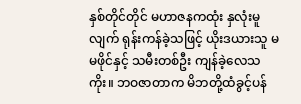နှစ်တိုင်တိုင် မဟာဇနကထုံး နှလုံးမူလျက် ရုန်းကန်ခဲ့သဖြင့် ယိုးဒယားသူ မမဖိုင်နှင့် သမီးတစ်ဦး ကျန်ခဲ့လေသကိုး။ ဘဝဇာတာက မိဘတို့ထံခွင့်ပန်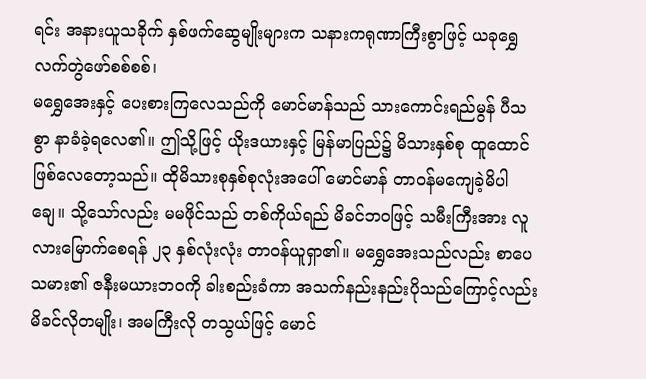ရင်း အနားယူသခိုက် နှစ်ဖက်ဆွေမျိုးများက သနားကရုဏာကြီးစွာဖြင့် ယခုရွှေလက်တွဲဖော်စစ်စစ်၊
မရွှေအေးနှင့် ပေးစားကြလေသည်ကို မောင်မာန်သည် သားကောင်းရည်မွန် ပီသစွာ နာခံခဲ့ရလေ၏။ ဤသို့ဖြင့် ယိုးဒယားနှင့် မြန်မာပြည်၌ မိသားနှစ်စု ထူထောင်ဖြစ်လေတော့သည်။ ထိုမိသားစုနှစ်စုလုံးအပေါ် မောင်မာန် တာဝန်မကျေခဲ့မိပါချေ။ သို့သော်လည်း မမဖိုင်သည် တစ်ကိုယ်ရည် မိခင်ဘဝဖြင့် သမီးကြီးအား လူလားမြောက်စေရန် ၂၃ နှစ်လုံးလုံး တာဝန်ယူရှာ၏။ မရွှေအေးသည်လည်း စာပေသမား၏ ဇနီးမယားဘဝကို ခါးစည်းခံကာ အသက်နည်းနည်းပိုသည်ကြောင့်လည်း မိခင်လိုတမျိုး၊ အမကြီးလို တသွယ်ဖြင့် မောင်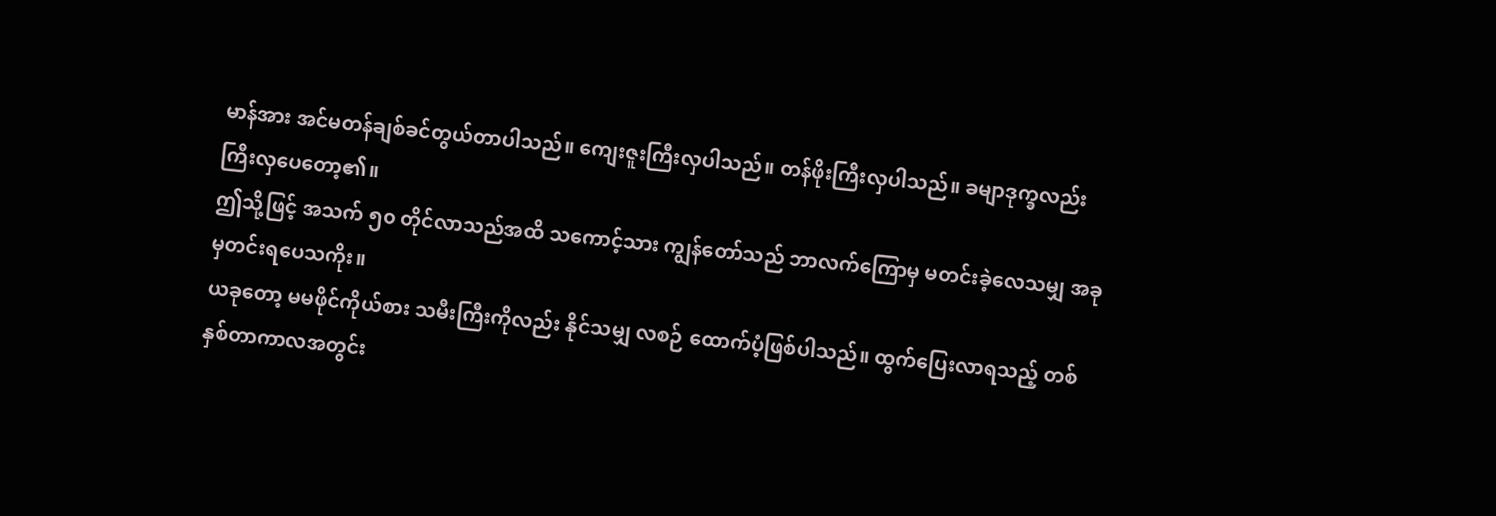မာန်အား အင်မတန်ချစ်ခင်တွယ်တာပါသည်။ ကျေးဇူးကြီးလှပါသည်။ တန်ဖိုးကြီးလှပါသည်။ ခမျာဒုက္ခလည်း ကြီးလှပေတော့၏။
ဤသို့ဖြင့် အသက် ၅၀ တိုင်လာသည်အထိ သကောင့်သား ကျွန်တော်သည် ဘာလက်ကြောမှ မတင်းခဲ့လေသမျှ အခုမှတင်းရပေသကိုး။
ယခုတော့ မမဖိုင်ကိုယ်စား သမီးကြီးကိုလည်း နိုင်သမျှ လစဉ် ထောက်ပံ့ဖြစ်ပါသည်။ ထွက်ပြေးလာရသည့် တစ်နှစ်တာကာလအတွင်း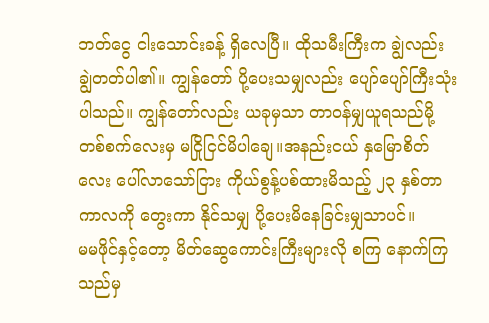ဘတ်ငွေ ငါးသောင်းခန့် ရှိလေပြီ။ ထိုသမီးကြီးက ချွဲလည်း ချွဲတတ်ပါ၏။ ကျွန်တော် ပို့ပေးသမျှလည်း ပျော်ပျော်ကြီးသုံးပါသည်။ ကျွန်တော်လည်း ယခုမှသာ တာဝန်မျှယူရသည်မို့ တစ်စက်လေးမှ မငြိုငြင်မိပါချေ။အနည်းငယ် နှမြောစိတ်လေး ပေါ်လာသော်ငြား ကိုယ်စွန့်ပစ်ထားမိသည့် ၂၃ နှစ်တာ ကာလကို တွေးကာ နိုင်သမျှ ပို့ပေးမိနေခြင်းမျှသာပင်။
မမဖိုင်နှင့်တော့ မိတ်ဆွေကောင်းကြီးများလို စကြ နောက်ကြသည်မှ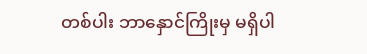တစ်ပါး ဘာနှောင်ကြိုးမှ မရှိပါ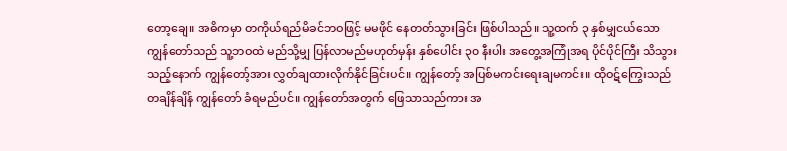တော့ချေ။ အဓိကမှာ တကိုယ်ရည်မိခင်ဘဝဖြင့် မမဖိုင် နေတတ်သွားခြင်း ဖြစ်ပါသည်။ သူ့ထက် ၃ နှစ်မျှငယ်သော ကျွန်တော်သည် သူ့ဘဝထဲ မည်သို့မျှ ပြန်လာမည်မဟုတ်မှန်း နှစ်ပေါင်း ၃၀ နီးပါး အတွေ့အကြုံအရ ပိုင်ပိုင်ကြီး သိသွားသည့်နောက် ကျွန်တော့်အား လွှတ်ချထားလိုက်နိုင်ခြင်းပင်။ ကျွန်တော့် အပြစ်မကင်းရေးချမကင်း။ ထိုဝဋ်ကြွေးသည် တချိန်ချိန် ကျွန်တော် ခံရမည်ပင်။ ကျွန်တော်အတွက် ဖြေသာသည်ကား အ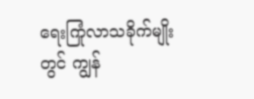ရေးကြုံလာသခိုက်မျိုးတွင် ကျွန်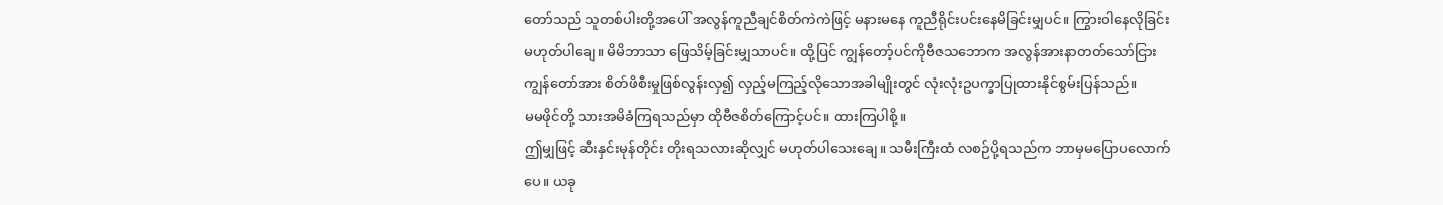တော်သည် သူတစ်ပါးတို့အပေါ် အလွန်ကူညီချင်စိတ်ကဲကဲဖြင့် မနားမနေ ကူညီရိုင်းပင်းနေမိခြင်းမျှပင်။ ကြွားဝါနေလိုခြင်း မဟုတ်ပါချေ။ မိမိဘာသာ ဖြေသိမ့်ခြင်းမျှသာပင်။ ထို့ပြင် ကျွန်တော့်ပင်ကိုဗီဇသဘောက အလွန်အားနာတတ်သော်ငြား ကျွန်တော်အား စိတ်ဖိစီးမှုဖြစ်လွန်းလှ၍ လှည့်မကြည့်လိုသောအခါမျိုးတွင် လုံးလုံးဥပက္ခာပြုထားနိုင်စွမ်းပြန်သည်။
မမဖိုင်တို့ သားအမိခံကြရသည်မှာ ထိုဗီဇစိတ်ကြောင့်ပင်။ ထားကြပါစို့။
ဤမျှဖြင့် ဆီးနှင်းမုန်တိုင်း တိုးရသလားဆိုလျှင် မဟုတ်ပါသေးချေ။ သမီးကြီးထံ လစဉ်ပို့ရသည်က ဘာမှမပြောပလောက်ပေ။ ယခု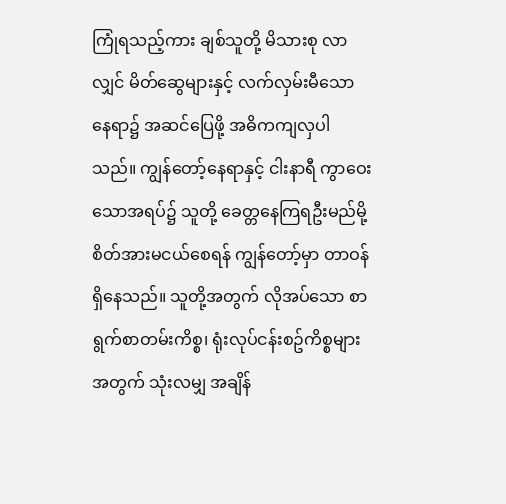ကြုံရသည့်ကား ချစ်သူတို့ မိသားစု လာလျှင် မိတ်ဆွေများနှင့် လက်လှမ်းမီသောနေရာ၌ အဆင်ပြေဖို့ အဓိကကျလှပါသည်။ ကျွန်တော့်နေရာနှင့် ငါးနာရီ ကွာဝေးသောအရပ်၌ သူတို့ ခေတ္တနေကြရဦးမည်မို့ စိတ်အားမငယ်စေရန် ကျွန်တော့်မှာ တာဝန်ရှိနေသည်။ သူတို့အတွက် လိုအပ်သော စာရွက်စာတမ်းကိစ္စ၊ ရုံးလုပ်ငန်းစဥ်ကိစ္စများအတွက် သုံးလမျှ အချိန်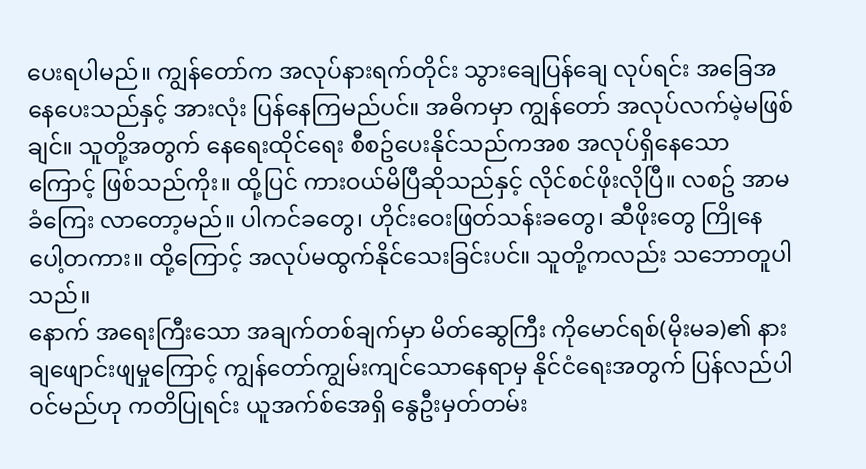ပေးရပါမည်။ ကျွန်တော်က အလုပ်နားရက်တိုင်း သွားချေပြန်ချေ လုပ်ရင်း အခြေအနေပေးသည်နှင့် အားလုံး ပြန်နေကြမည်ပင်။ အဓိကမှာ ကျွန်တော် အလုပ်လက်မဲ့မဖြစ်ချင်။ သူတို့အတွက် နေရေးထိုင်ရေး စီစဥ်ပေးနိုင်သည်ကအစ အလုပ်ရှိနေသောကြောင့် ဖြစ်သည်ကိုး။ ထို့ပြင် ကားဝယ်မိပြီဆိုသည်နှင့် လိုင်စင်ဖိုးလိုပြီ။ လစဥ် အာမခံကြေး လာတော့မည်။ ပါကင်ခတွေ၊ ဟိုင်းဝေးဖြတ်သန်းခတွေ၊ ဆီဖိုးတွေ ကြိုနေပေါ့တကား။ ထို့ကြောင့် အလုပ်မထွက်နိုင်သေးခြင်းပင်။ သူတို့ကလည်း သဘောတူပါသည်။
နောက် အရေးကြီးသော အချက်တစ်ချက်မှာ မိတ်ဆွေကြီး ကိုမောင်ရစ်(မိုးမခ)၏ နားချဖျောင်းဖျမှုကြောင့် ကျွန်တော်ကျွမ်းကျင်သောနေရာမှ နိုင်ငံရေးအတွက် ပြန်လည်ပါဝင်မည်ဟု ကတိပြုရင်း ယူအက်စ်အေရှိ နွေဦးမှတ်တမ်း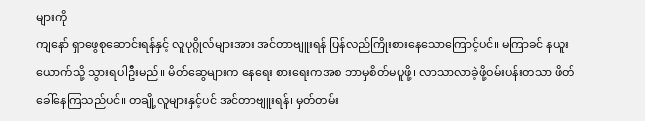များကို
ကျနော် ရှာဖွေစုဆောင်းရန်နှင့် လူပုဂ္ဂိုလ်များအား အင်တာဗျူးရန် ပြန်လည်ကြိုးစားနေသောကြောင့်ပင်။ မကြာခင် နယူးယောက်သို့ သွားရပါဦးမည်။ မိတ်ဆွေများက နေရေး စားရေးကအစ ဘာမှစိတ်မပူဖို့၊ လာသာလာခဲ့ဖို့ဝမ်းပန်းတသာ ဖိတ်ခေါ်နေကြသည်ပင်။ တချို့လူများနှင့်ပင် အင်တာဗျူးရန်၊ မှတ်တမ်း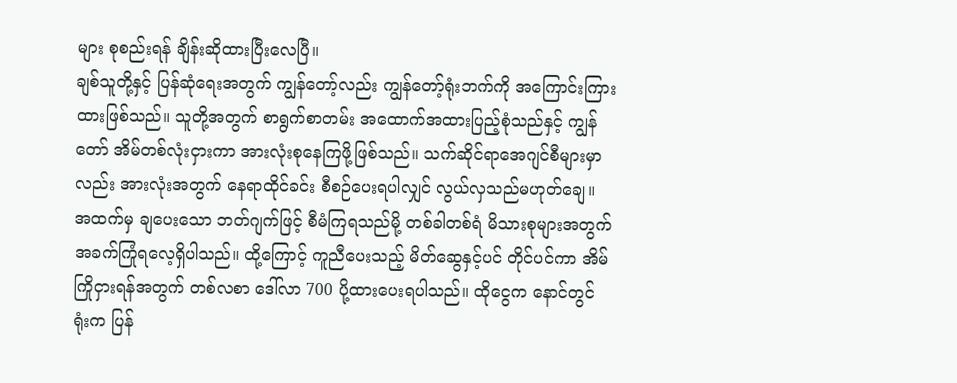များ စုစည်းရန် ချိန်းဆိုထားပြီးလေပြီ။
ချစ်သူတို့နှင့် ပြန်ဆုံရေးအတွက် ကျွန်တော့်လည်း ကျွန်တော့်ရုံးဘက်ကို အကြောင်းကြားထားဖြစ်သည်။ သူတို့အတွက် စာရွက်စာတမ်း အထောက်အထားပြည့်စုံသည်နှင့် ကျွန်တော် အိမ်တစ်လုံးငှားကာ အားလုံးစုနေကြဖို့ဖြစ်သည်။ သက်ဆိုင်ရာအေဂျင်စီများမှာလည်း အားလုံးအတွက် နေရာထိုင်ခင်း စီစဉ်ပေးရပါလျှင် လွယ်လှသည်မဟုတ်ချေ။ အထက်မှ ချပေးသော ဘတ်ဂျက်ဖြင့် စီမံကြရသည်မို့ တစ်ခါတစ်ရံ မိသားစုများအတွက် အခက်ကြုံရလေ့ရှိပါသည်။ ထို့ကြောင့် ကူညီပေးသည့် မိတ်ဆွေနှင့်ပင် တိုင်ပင်ကာ အိမ်ကြိုငှားရန်အတွက် တစ်လစာ ဒေါ်လာ 700 ပို့ထားပေးရပါသည်။ ထိုငွေက နောင်တွင် ရုံးက ပြန်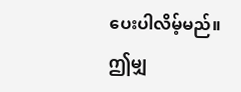ပေးပါလိမ့်မည်။
ဤမျှ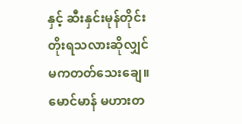နှင့် ဆီးနှင်းမုန်တိုင်း တိုးရသလားဆိုလျှင် မကတတ်သေးချေ။
မောင်မာန် မဟားတ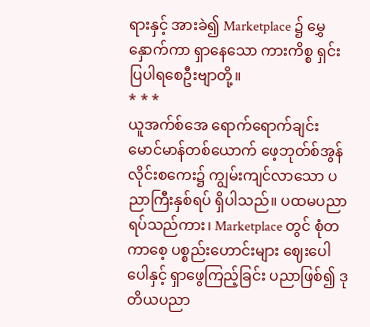ရားနှင့် အားခဲ၍ Marketplace ၌ မွှေနှောက်ကာ ရှာနေသော ကားကိစ္စ ရှင်းပြပါရစေဦးဗျာတို့။
* * *
ယူအက်စ်အေ ရောက်ရောက်ချင်း မောင်မာန်တစ်ယောက် ဖေ့ဘုတ်စ်အွန်လိုင်းစကေး၌ ကျွမ်းကျင်လာသော ပညာကြီးနှစ်ရပ် ရှိပါသည်။ ပထမပညာရပ်သည်ကား၊ Marketplace တွင် စုံတကာစေ့ ပစ္စည်းဟောင်းများ ဈေးပေါပေါနှင့် ရှာဖွေကြည့်ခြင်း ပညာဖြစ်၍ ဒုတိယပညာ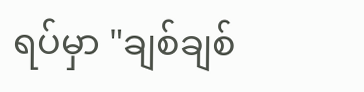ရပ်မှာ "ချစ်ချစ်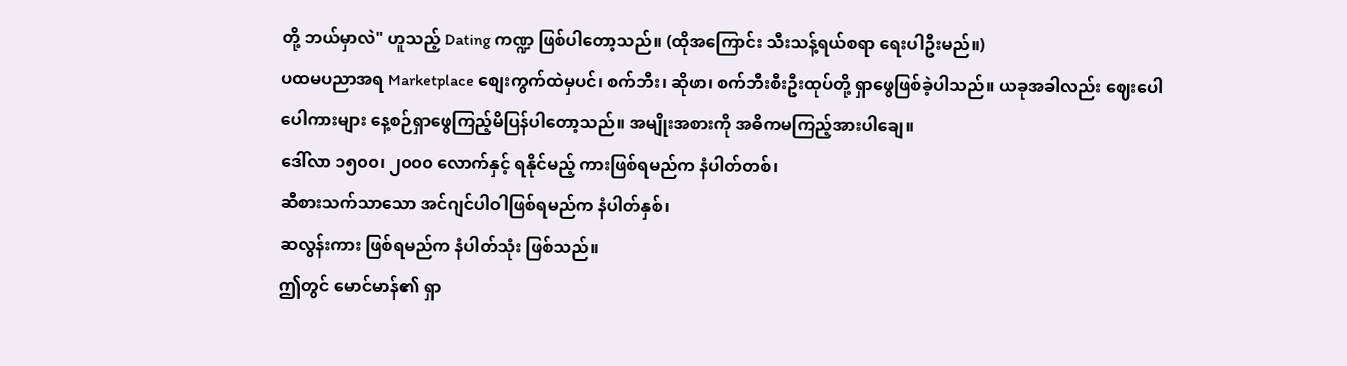တို့ ဘယ်မှာလဲ" ဟူသည့် Dating ကဏ္ဍ ဖြစ်ပါတော့သည်။ (ထိုအကြောင်း သီးသန့်ရယ်စရာ ရေးပါဦးမည်။)
ပထမပညာအရ Marketplace စျေးကွက်ထဲမှပင်၊ စက်ဘီး၊ ဆိုဖာ၊ စက်ဘီးစီးဦးထုပ်တို့ ရှာဖွေဖြစ်ခဲ့ပါသည်။ ယခုအခါလည်း ဈေးပေါပေါကားများ နေ့စဉ်ရှာဖွေကြည့်မိပြန်ပါတော့သည်။ အမျိုးအစားကို အဓိကမကြည့်အားပါချေ။
ဒေါ်လာ ၁၅၀၀၊ ၂၀၀၀ လောက်နှင့် ရနိုင်မည့် ကားဖြစ်ရမည်က နံပါတ်တစ်၊
ဆီစားသက်သာသော အင်ဂျင်ပါဝါဖြစ်ရမည်က နံပါတ်နှစ်၊
ဆလွန်းကား ဖြစ်ရမည်က နံပါတ်သုံး ဖြစ်သည်။
ဤတွင် မောင်မာန်၏ ရှာ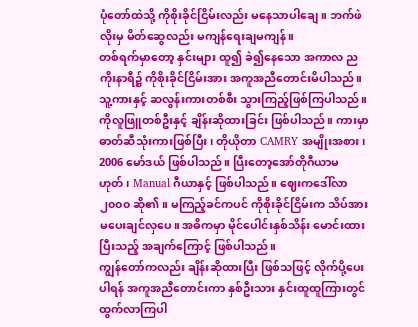ပုံတော်ထဲသို့ ကိုစိုးခိုင်ငြိမ်းလည်း မနေသာပါချေ။ ဘက်ဖဲလိုးမှ မိတ်ဆွေလည်း မကျန်ရေးချမကျန်။
တစ်ရက်မှာတော့ နှင်းများ ထူ၍ ခဲ၍နေသော အကာလ ညကိုးနာရီ၌ ကိုစိုးခိုင်ငြိမ်းအား အကူအညီတောင်းမိပါသည်။ သူ့ကားနှင့် ဆလွန်းကားတစ်စီး သွားကြည့်ဖြစ်ကြပါသည်။
ကိုလူဖြူတစ်ဦးနှင့် ချိန်းဆိုထားခြင်း ဖြစ်ပါသည်။ ကားမှာ ဓာတ်ဆီသုံးကားဖြစ်ပြီး၊ တိုယိုတာ CAMRY အမျိုးအစား၊ 2006 မော်ဒယ် ဖြစ်ပါသည်။ ပြီးတော့အော်တိုဂီယာမဟုတ်၊ Manual ဂီယာနှင့် ဖြစ်ပါသည်။ ဈေးကဒေါ်လာ ၂၀၀၀ ဆို၏။ မကြည့်ခင်ကပင် ကိုစိုးခိုင်ငြိမ်းက သိပ်အားမပေးချင်လှပေ။ အဓိကမှာ မိုင်ပေါင်းနှစ်သိန်း မောင်းထားပြီးသည့် အချက်ကြောင့် ဖြစ်ပါသည်။
ကျွန်တော်ကလည်း ချိန်းဆိုထားပြီး ဖြစ်သဖြင့် လိုက်ပို့ပေးပါရန် အကူအညီတောင်းကာ နှစ်ဦးသား နှင်းထူထူကြားတွင် ထွက်လာကြပါ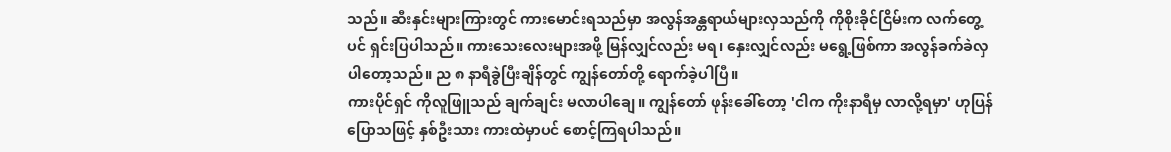သည်။ ဆီးနှင်းများကြားတွင် ကားမောင်းရသည်မှာ အလွန်အန္တရာယ်များလှသည်ကို ကိုစိုးခိုင်ငြိမ်းက လက်တွေ့ပင် ရှင်းပြပါသည်။ ကားသေးလေးများအဖို့ မြန်လျှင်လည်း မရ၊ နှေးလျှင်လည်း မရွေ့ဖြစ်ကာ အလွန်ခက်ခဲလှပါတော့သည်။ ည ၈ နာရီခွဲပြီးချိန်တွင် ကျွန်တော်တို့ ရောက်ခဲ့ပါပြီ။
ကားပိုင်ရှင် ကိုလူဖြူသည် ချက်ချင်း မလာပါချေ။ ကျွန်တော် ဖုန်းခေါ်တော့ 'ငါက ကိုးနာရီမှ လာလို့ရမှာ' ဟုပြန်ပြောသဖြင့် နှစ်ဦးသား ကားထဲမှာပင် စောင့်ကြရပါသည်။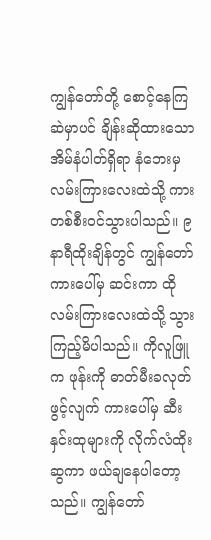ကျွန်တော်တို့ စောင့်နေကြဆဲမှာပင် ချိန်းဆိုထားသော အိမ်နံပါတ်ရှိရာ နံဘေးမှ လမ်းကြားလေးထဲသို့ ကားတစ်စီးဝင်သွားပါသည်။ ၉ နာရီထိုးချိန်တွင် ကျွန်တော် ကားပေါ်မှ ဆင်းကာ ထိုလမ်းကြားလေးထဲသို့ သွားကြည့်မိပါသည်။ ကိုလူဖြူက ဖုန်းကို ဓာတ်မီးခလုတ် ဖွင့်လျက် ကားပေါ်မှ ဆီးနှင်းထုများကို လိုက်လံထိုးဆွကာ ဖယ်ချနေပါတော့သည်။ ကျွန်တော်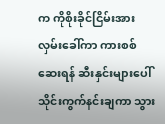က ကိုစိုးခိုင်ငြိမ်းအား လှမ်းခေါ်ကာ ကားစစ်ဆေးရန် ဆီးနှင်းများပေါ် သိုင်းကွက်နင်းချကာ သွား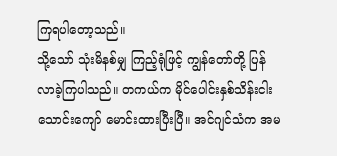ကြရပါတော့သည်။
သို့သော် သုံးမိနစ်မျှ ကြည့်ရုံဖြင့် ကျွန်တော်တို့ ပြန်လာခဲ့ကြပါသည်။ တကယ်က မိုင်ပေါင်းနှစ်သိန်းငါးသောင်းကျော် မောင်းထားပြီးပြီ။ အင်ဂျင်သံက အမ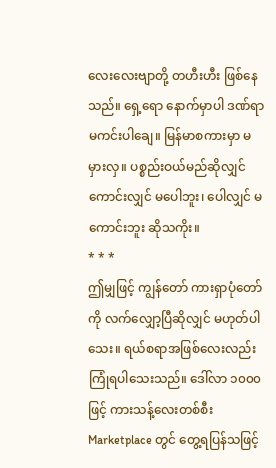လေးလေးဗျာတို့ တဟီးဟီး ဖြစ်နေသည်။ ရှေ့ရော နောက်မှာပါ ဒဏ်ရာမကင်းပါချေ။ မြန်မာစကားမှာ မမှားလှ။ ပစ္စည်းဝယ်မည်ဆိုလျှင် ကောင်းလျှင် မပေါဘူး၊ ပေါလျှင် မကောင်းဘူး ဆိုသကိုး။
* * *
ဤမျှဖြင့် ကျွန်တော် ကားရှာပုံတော်ကို လက်လျှော့ပြီဆိုလျှင် မဟုတ်ပါသေး။ ရယ်စရာအဖြစ်လေးလည်း ကြုံရပါသေးသည်။ ဒေါ်လာ ၁၀၀၀ ဖြင့် ကားသန့်လေးတစ်စီး Marketplace တွင် တွေ့ရပြန်သဖြင့်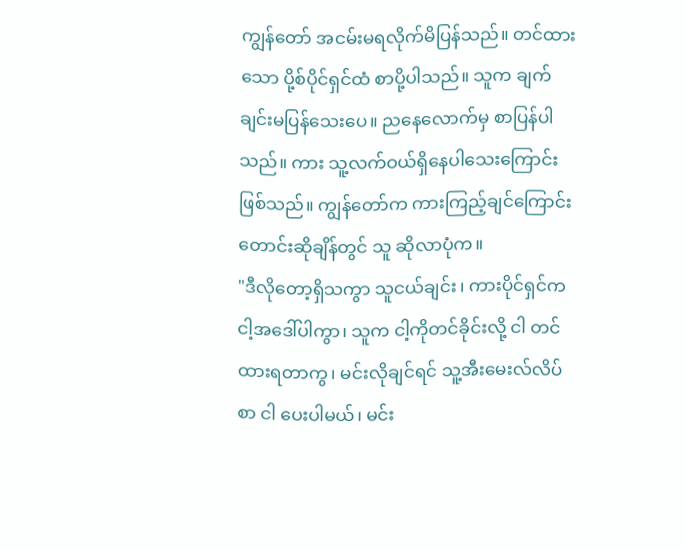ကျွန်တော် အငမ်းမရလိုက်မိပြန်သည်။ တင်ထားသော ပို့စ်ပိုင်ရှင်ထံ စာပို့ပါသည်။ သူက ချက်ချင်းမပြန်သေးပေ။ ညနေလောက်မှ စာပြန်ပါသည်။ ကား သူ့လက်ဝယ်ရှိနေပါသေးကြောင်း ဖြစ်သည်။ ကျွန်တော်က ကားကြည့်ချင်ကြောင်း တောင်းဆိုချိန်တွင် သူ ဆိုလာပုံက။
"ဒီလိုတော့ရှိသကွာ သူငယ်ချင်း၊ ကားပိုင်ရှင်က ငါ့အဒေါ်ပါကွာ၊ သူက ငါ့ကိုတင်ခိုင်းလို့ ငါ တင်ထားရတာကွ၊ မင်းလိုချင်ရင် သူ့အီးမေးလ်လိပ်စာ ငါ ပေးပါမယ်၊ မင်း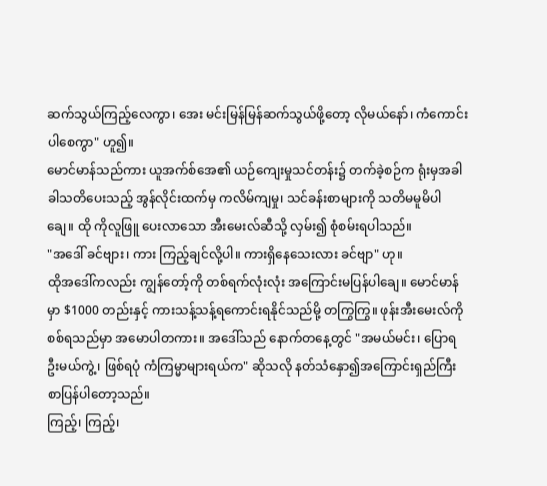ဆက်သွယ်ကြည့်လေကွာ၊ အေး မင်းမြန်မြန်ဆက်သွယ်ဖို့တော့ လိုမယ်နော်၊ ကံကောင်းပါစေကွာ" ဟူ၍။
မောင်မာန်သည်ကား ယူအက်စ်အေ၏ ယဉ်ကျေးမှုသင်တန်း၌ တက်ခဲ့စဉ်က ရုံးမှအခါခါသတိပေးသည့် အွန်လိုင်းထက်မှ ကလိမ်ကျမှု၊ သင်ခန်းစာများကို သတိမမူမိပါချေ။ ထို ကိုလူဖြူ ပေးလာသော အီးမေးလ်ဆီသို့ လှမ်း၍ စုံစမ်းရပါသည်။
"အဒေါ် ခင်ဗျား၊ ကား ကြည့်ချင်လို့ပါ။ ကားရှိနေသေးလား ခင်ဗျာ" ဟု။
ထိုအဒေါ်ကလည်း ကျွန်တော့်ကို တစ်ရက်လုံးလုံး အကြောင်းမပြန်ပါချေ။ မောင်မာန်မှာ $1000 တည်းနှင့် ကားသန့်သန့်ရကောင်းရနိုင်သည်မို့ တကြွကြွ။ ဖုန်းအီးမေးလ်ကို စစ်ရသည်မှာ အမောပါတကား။ အဒေါ်သည် နောက်တနေ့တွင် "အမယ်မင်း၊ ပြောရဦးမယ်ကွဲ့၊ ဖြစ်ရပုံ ကံကြမ္မာများရယ်က" ဆိုသလို နတ်သံနှော၍အကြောင်းရှည်ကြီး စာပြန်ပါတော့သည်။
ကြည့်၊ ကြည့်၊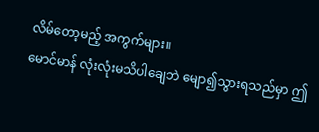လိမ်တော့မည့် အကွက်များ။
မောင်မာန် လုံးလုံးမသိပါချေဘဲ မျော၍သွားရသည်မှာ ဤ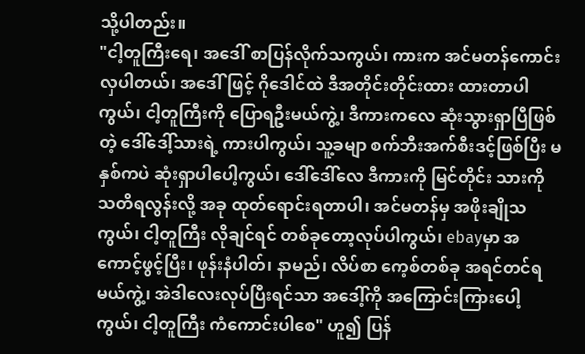သို့ပါတည်း။
"ငါ့တူကြီးရေ၊ အဒေါ် စာပြန်လိုက်သကွယ်၊ ကားက အင်မတန်ကောင်းလှပါတယ်၊ အဒေါ်ဖြင့် ဂိုဒေါင်ထဲ ဒီအတိုင်းတိုင်းထား ထားတာပါကွယ်၊ ငါ့တူကြီးကို ပြောရဦးမယ်ကွဲ့၊ ဒီကားကလေ ဆုံးသွားရှာပြီဖြစ်တဲ့ ဒေါ်ဒေါ့်သားရဲ့ ကားပါကွယ်၊ သူ့ခမျာ စက်ဘီးအက်စီးဒင့်ဖြစ်ပြီး မနှစ်ကပဲ ဆုံးရှာပါပေါ့ကွယ်၊ ဒေါ်ဒေါ်လေ ဒီကားကို မြင်တိုင်း သားကို သတိရလွန်းလို့ အခု ထုတ်ရောင်းရတာပါ၊ အင်မတန်မှ အဖိုးချိုသကွယ်၊ ငါ့တူကြီး လိုချင်ရင် တစ်ခုတော့လုပ်ပါကွယ်၊ ebayမှာ အကောင့်ဖွင့်ပြီး၊ ဖုန်းနံပါတ်၊ နာမည်၊ လိပ်စာ ကေ့စ်တစ်ခု အရင်တင်ရမယ်ကွဲ့၊ အဲဒါလေးလုပ်ပြီးရင်သာ အဒေါ့်ကို အကြောင်းကြားပေါ့ကွယ်၊ ငါ့တူကြီး ကံကောင်းပါစေ" ဟူ၍ ပြန်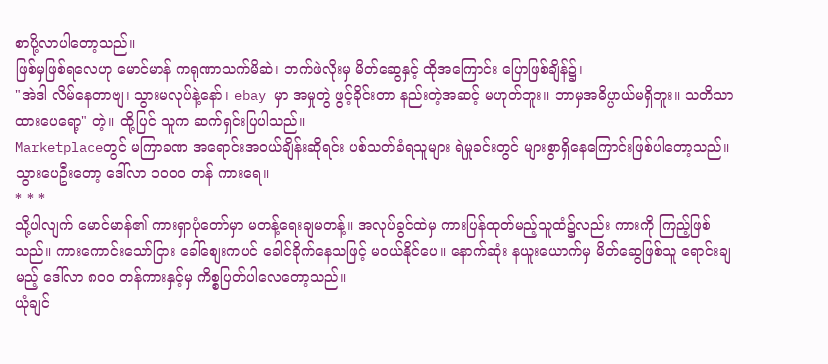စာပို့လာပါတော့သည်။
ဖြစ်မှဖြစ်ရလေဟု မောင်မာန် ကရုဏာသက်မိဆဲ၊ ဘက်ဖဲလိုးမှ မိတ်ဆွေနှင့် ထိုအကြောင်း ပြောဖြစ်ချိန်၌၊
"အဲဒါ လိမ်နေတာဗျ၊ သွားမလုပ်နဲ့နော်၊ ebay မှာ အမှုတွဲ ဖွင့်ခိုင်းတာ နည်းတဲ့အဆင့် မဟုတ်ဘူး။ ဘာမှအဓိပ္ပာယ်မရှိဘူး။ သတိသာထားပေရော့" တဲ့။ ထို့ပြင် သူက ဆက်ရှင်းပြပါသည်။
Marketplaceတွင် မကြာခဏ အရောင်းအဝယ်ချိန်းဆိုရင်း ပစ်သတ်ခံရသူများ ရဲမှုခင်းတွင် များစွာရှိနေကြောင်းဖြစ်ပါတော့သည်။
သွားပေဦးတော့ ဒေါ်လာ ၁၀၀၀ တန် ကားရေ။
* * *
သို့ပါလျက် မောင်မာန်၏ ကားရှာပုံတော်မှာ မတန့်ရေးချမတန့်။ အလုပ်ခွင်ထဲမှ ကားပြန်ထုတ်မည့်သူထံ၌လည်း ကားကို ကြည့်ဖြစ်သည်။ ကားကောင်းသော်ငြား ခေါ်စျေးကပင် ခေါင်ခိုက်နေသဖြင့် မဝယ်နိုင်ပေ။ နောက်ဆုံး နယူးယောက်မှ မိတ်ဆွေဖြစ်သူ ရောင်းချမည့် ဒေါ်လာ ၈၀၀ တန်ကားနှင့်မှ ကိစ္စပြတ်ပါလေတော့သည်။
ယုံချင်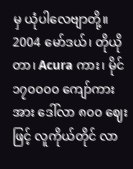မှ ယုံပါလေဗျာတို့။ 2004 မော်ဒယ်၊ တိုယိုတာ၊ Acura ကား၊ မိုင် ၁၇၀၀၀၀ ကျော်ကားအား ဒေါ်လာ ၈၀၀ ဈေးဖြင့် လူကိုယ်တိုင် လာ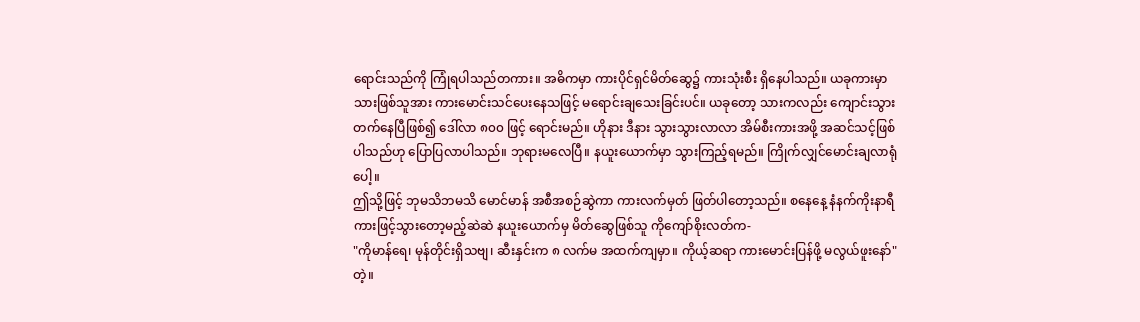ရောင်းသည်ကို ကြုံရပါသည်တကား။ အဓိကမှာ ကားပိုင်ရှင်မိတ်ဆွေ၌ ကားသုံးစီး ရှိနေပါသည်။ ယခုကားမှာ သားဖြစ်သူအား ကားမောင်းသင်ပေးနေသဖြင့် မရောင်းချသေးခြင်းပင်။ ယခုတော့ သားကလည်း ကျောင်းသွားတက်နေပြီဖြစ်၍ ဒေါ်လာ ၈၀၀ ဖြင့် ရောင်းမည်။ ဟိုနား ဒီနား သွားသွားလာလာ အိမ်စီးကားအဖို့ အဆင်သင့်ဖြစ်ပါသည်ဟု ပြောပြလာပါသည်။ ဘုရားမလေပြီ။ နယူးယောက်မှာ သွားကြည့်ရမည်။ ကြိုက်လျှင်မောင်းချလာရုံပေါ့။
ဤသို့ဖြင့် ဘုမသိဘမသိ မောင်မာန် အစီအစဉ်ဆွဲကာ ကားလက်မှတ် ဖြတ်ပါတော့သည်။ စနေနေ့ နံနက်ကိုးနာရီ ကားဖြင့်သွားတော့မည့်ဆဲဆဲ နယူးယောက်မှ မိတ်ဆွေဖြစ်သူ ကိုကျော်စိုးလတ်က-
"ကိုမာန်ရေ၊ မုန်တိုင်းရှိသဗျ၊ ဆီးနှင်းက ၈ လက်မ အထက်ကျမှာ။ ကိုယ့်ဆရာ ကားမောင်းပြန်ဖို့ မလွယ်ဖူးနော်" တဲ့။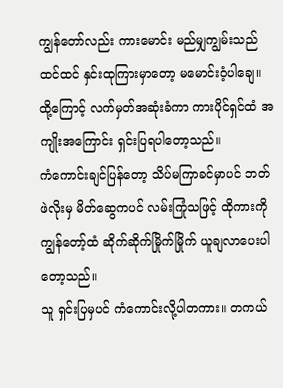ကျွန်တော်လည်း ကားမောင်း မည်မျှကျွမ်းသည်ထင်ထင် နှင်းထုကြားမှာတော့ မမောင်းဝံ့ပါချေ။ ထို့ကြောင့် လက်မှတ်အဆုံးခံကာ ကားပိုင်ရှင်ထံ အကျိုးအကြောင်း ရှင်းပြရပါတော့သည်။
ကံကောင်းချင်ပြန်တော့ သိပ်မကြာခင်မှာပင် ဘတ်ဖဲလိုးမှ မိတ်ဆွေကပင် လမ်းကြုံသဖြင့် ထိုကားကို ကျွန်တော့်ထံ ဆိုက်ဆိုက်မြိုက်မြိုက် ယူချလာပေးပါတော့သည်။
သူ ရှင်းပြမှပင် ကံကောင်းလို့ပါတကား။ တကယ်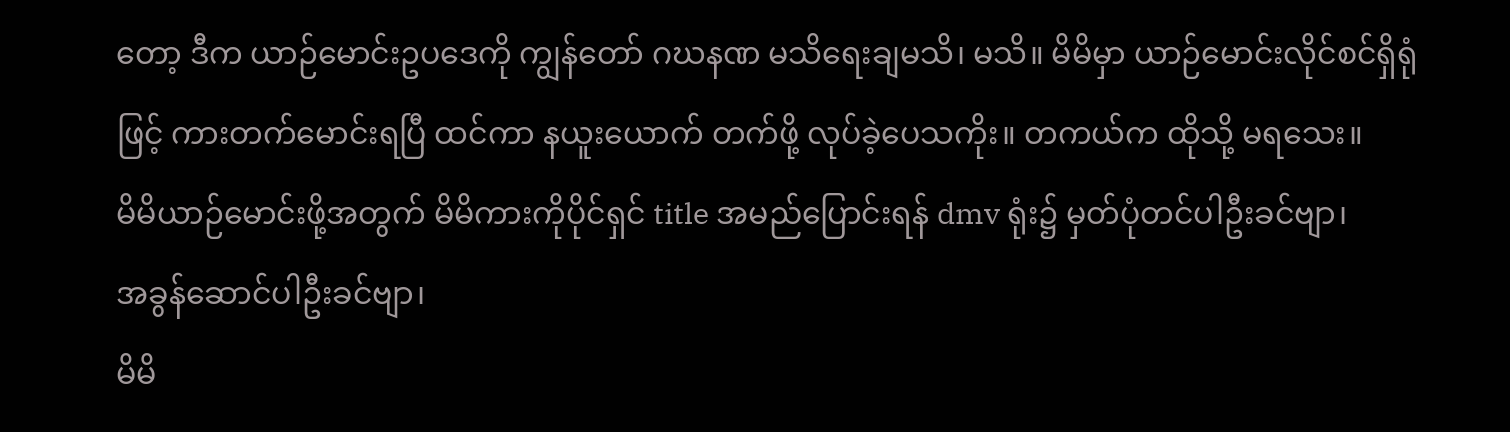တော့ ဒီက ယာဉ်မောင်းဥပဒေကို ကျွန်တော် ဂဃနဏ မသိရေးချမသိ၊ မသိ။ မိမိမှာ ယာဉ်မောင်းလိုင်စင်ရှိရုံဖြင့် ကားတက်မောင်းရပြီ ထင်ကာ နယူးယောက် တက်ဖို့ လုပ်ခဲ့ပေသကိုး။ တကယ်က ထိုသို့ မရသေး။
မိမိယာဉ်မောင်းဖို့အတွက် မိမိကားကိုပိုင်ရှင် title အမည်ပြောင်းရန် dmv ရုံး၌ မှတ်ပုံတင်ပါဦးခင်ဗျာ၊
အခွန်ဆောင်ပါဦးခင်ဗျာ၊
မိမိ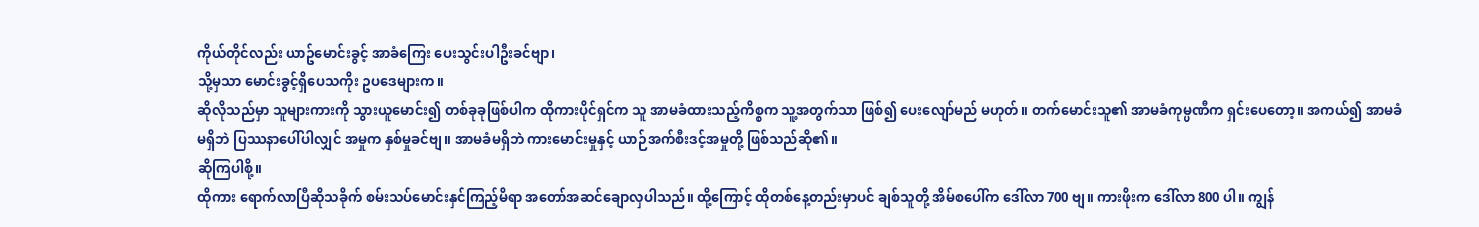ကိုယ်တိုင်လည်း ယာဥ်မောင်းခွင့် အာခံကြေး ပေးသွင်းပါဦးခင်ဗျာ၊
သို့မှသာ မောင်းခွင့်ရှိပေသကိုး ဥပဒေများက။
ဆိုလိုသည်မှာ သူများကားကို သွားယူမောင်း၍ တစ်ခုခုဖြစ်ပါက ထိုကားပိုင်ရှင်က သူ အာမခံထားသည့်ကိစ္စက သူ့အတွက်သာ ဖြစ်၍ ပေးလျော်မည် မဟုတ်။ တက်မောင်းသူ၏ အာမခံကုမ္ပဏီက ရှင်းပေတော့။ အကယ်၍ အာမခံမရှိဘဲ ပြဿနာပေါ်ပါလျှင် အမှုက နှစ်မှုခင်ဗျ။ အာမခံမရှိဘဲ ကားမောင်းမှုနှင့် ယာဉ်အက်စီးဒင့်အမှုတို့ ဖြစ်သည်ဆို၏။
ဆိုကြပါစို့။
ထိုကား ရောက်လာပြီဆိုသခိုက် စမ်းသပ်မောင်းနှင်ကြည့်မိရာ အတော်အဆင်ချောလှပါသည်။ ထို့ကြောင့် ထိုတစ်နေ့တည်းမှာပင် ချစ်သူတို့ အိမ်စပေါ်က ဒေါ်လာ 700 ဗျ။ ကားဖိုးက ဒေါ်လာ 800 ပါ။ ကျွန်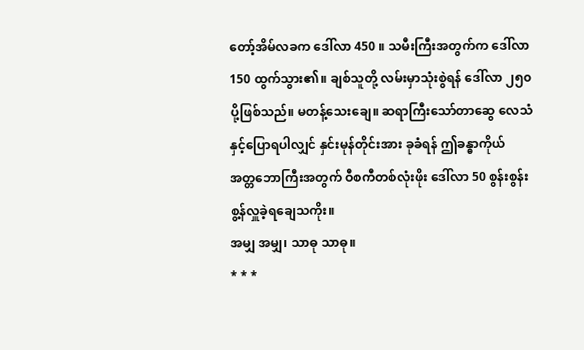တော့်အိမ်လခက ဒေါ်လာ 450 ။ သမီးကြီးအတွက်က ဒေါ်လာ 150 ထွက်သွား၏။ ချစ်သူတို့ လမ်းမှာသုံးစွဲရန် ဒေါ်လာ ၂၅၀ ပို့ဖြစ်သည်။ မတန့်သေးချေ။ ဆရာကြီးသော်တာဆွေ လေသံနှင့်ပြောရပါလျှင် နှင်းမုန်တိုင်းအား ခုခံရန် ဤခန္ဓာကိုယ် အတ္တဘောကြီးအတွက် ဝီစကီတစ်လုံးဖိုး ဒေါ်လာ 50 စွန်းစွန်း စွ့န်လှူခဲ့ရချေသကိုး။
အမျှ အမျှ၊ သာဓု သာဓု။
* * *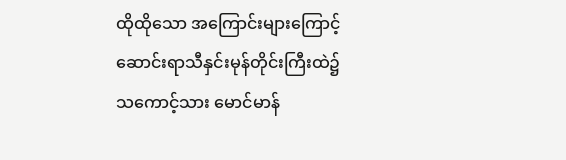ထိုထိုသော အကြောင်းများကြောင့် ဆောင်းရာသီနှင်းမုန်တိုင်းကြီးထဲ၌ သကောင့်သား မောင်မာန်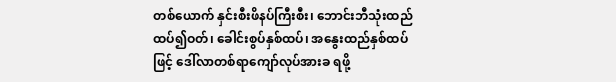တစ်ယောက် နှင်းစီးဖိနပ်ကြီးစီး၊ ဘောင်းဘီသုံးထည် ထပ်၍ဝတ်၊ ခေါင်းစွပ်နှစ်ထပ်၊ အနွေးထည်နှစ်ထပ်ဖြင့် ဒေါ်လာတစ်ရာကျော်လုပ်အားခ ရဖို့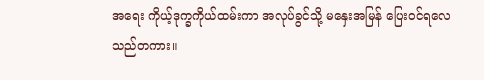အရေး ကိုယ့်ဒုက္ခကိုယ်ထမ်းကာ အလုပ်ခွင်သို့ မနှေးအမြန် ပြေးဝင်ရလေသည်တကား။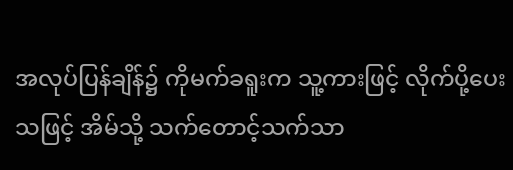အလုပ်ပြန်ချိန်၌ ကိုမက်ခရူးက သူ့ကားဖြင့် လိုက်ပို့ပေးသဖြင့် အိမ်သို့ သက်တောင့်သက်သာ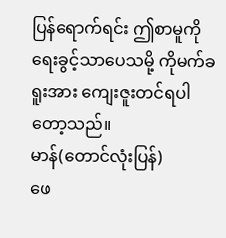ပြန်ရောက်ရင်း ဤစာမူကို ရေးခွင့်သာပေသမို့ ကိုမက်ခရူးအား ကျေးဇူးတင်ရပါတော့သည်။
မာန်(တောင်လုံးပြန်)
ဖေ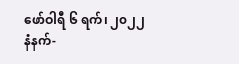ဖော်ဝါရီ ၆ ရက်၊ ၂၀၂၂
နံနက်-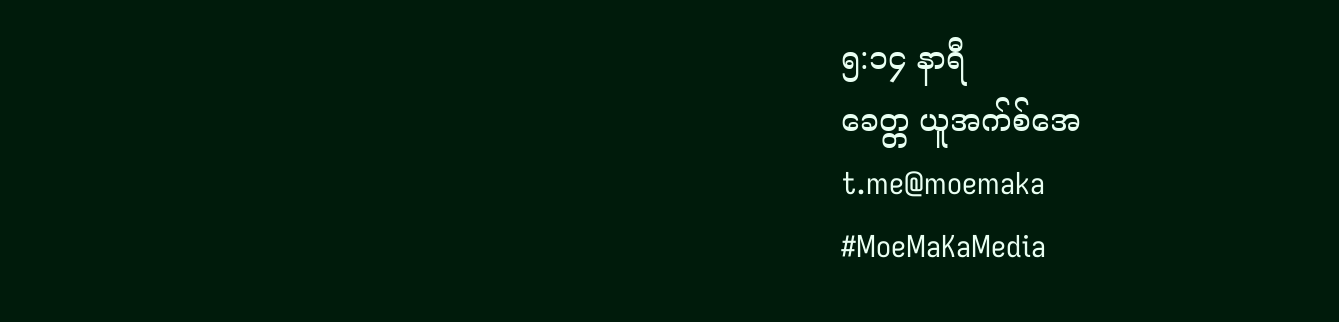၅:၁၄ နာရီ
ခေတ္တ ယူအက်စ်အေ
t.me@moemaka
#MoeMaKaMedia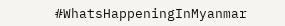#WhatsHappeningInMyanmar